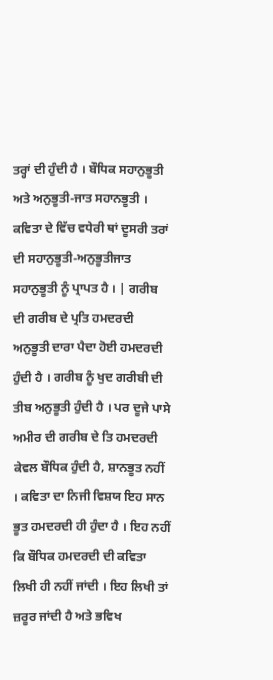ਤਰ੍ਹਾਂ ਦੀ ਹੁੰਦੀ ਹੈ । ਬੌਧਿਕ ਸਹਾਨੁਭੂਤੀ ਅਤੇ ਅਨੁਭੂਤੀ-ਜਾਤ ਸਹਾਨਭੂਤੀ । ਕਵਿਤਾ ਦੇ ਵਿੱਚ ਵਧੇਰੀ ਥਾਂ ਦੂਸਰੀ ਤਰਾਂ ਦੀ ਸਹਾਨੁਭੂਤੀ-ਅਨੁਭੂਤੀਜਾਤ ਸਹਾਨੁਭੂਤੀ ਨੂੰ ਪ੍ਰਾਪਤ ਹੈ । | ਗਰੀਬ ਦੀ ਗਰੀਬ ਦੇ ਪ੍ਰਤਿ ਹਮਦਰਦੀ ਅਨੁਭੂਤੀ ਦਾਰਾ ਪੈਦਾ ਹੋਈ ਹਮਦਰਦੀ ਹੁੰਦੀ ਹੈ । ਗਰੀਬ ਨੂੰ ਖੁਦ ਗਰੀਬੀ ਦੀ ਤੀਬ ਅਨੁਭੂਤੀ ਹੁੰਦੀ ਹੈ । ਪਰ ਦੂਜੇ ਪਾਸੇ ਅਮੀਰ ਦੀ ਗਰੀਬ ਦੇ ਤਿ ਹਮਦਰਦੀ ਕੇਵਲ ਬੌਧਿਕ ਹੁੰਦੀ ਹੈ, ਸ਼ਾਨਭੂਤ ਨਹੀਂ । ਕਵਿਤਾ ਦਾ ਨਿਜੀ ਵਿਸ਼ਯ ਇਹ ਸਾਨ ਭੂਤ ਹਮਦਰਦੀ ਹੀ ਹੁੰਦਾ ਹੈ । ਇਹ ਨਹੀਂ ਕਿ ਬੌਧਿਕ ਹਮਦਰਦੀ ਦੀ ਕਵਿਤਾ ਲਿਖੀ ਹੀ ਨਹੀਂ ਜਾਂਦੀ । ਇਹ ਲਿਖੀ ਤਾਂ ਜ਼ਰੂਰ ਜਾਂਦੀ ਹੈ ਅਤੇ ਭਵਿਖ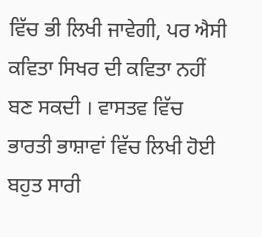ਵਿੱਚ ਭੀ ਲਿਖੀ ਜਾਵੇਗੀ, ਪਰ ਐਸੀ ਕਵਿਤਾ ਸਿਖਰ ਦੀ ਕਵਿਤਾ ਨਹੀਂ ਬਣ ਸਕਦੀ । ਵਾਸਤਵ ਵਿੱਚ ਭਾਰਤੀ ਭਾਸ਼ਾਵਾਂ ਵਿੱਚ ਲਿਖੀ ਹੋਈ ਬਹੁਤ ਸਾਰੀ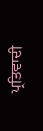ਪ੍ਰਤਿਵਾਦੀ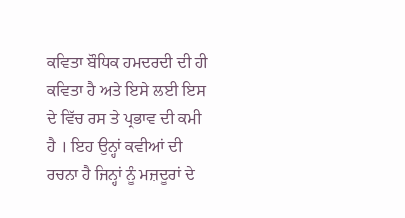ਕਵਿਤਾ ਬੌਧਿਕ ਹਮਦਰਦੀ ਦੀ ਹੀ ਕਵਿਤਾ ਹੈ ਅਤੇ ਇਸੇ ਲਈ ਇਸ ਦੇ ਵਿੱਚ ਰਸ ਤੇ ਪ੍ਰਭਾਵ ਦੀ ਕਮੀ ਹੈ । ਇਹ ਉਨ੍ਹਾਂ ਕਵੀਆਂ ਦੀ ਰਚਨਾ ਹੈ ਜਿਨ੍ਹਾਂ ਨੂੰ ਮਜ਼ਦੂਰਾਂ ਦੇ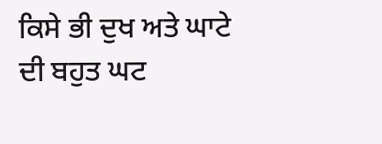ਕਿਸੇ ਭੀ ਦੁਖ ਅਤੇ ਘਾਟੇ ਦੀ ਬਹੁਤ ਘਟ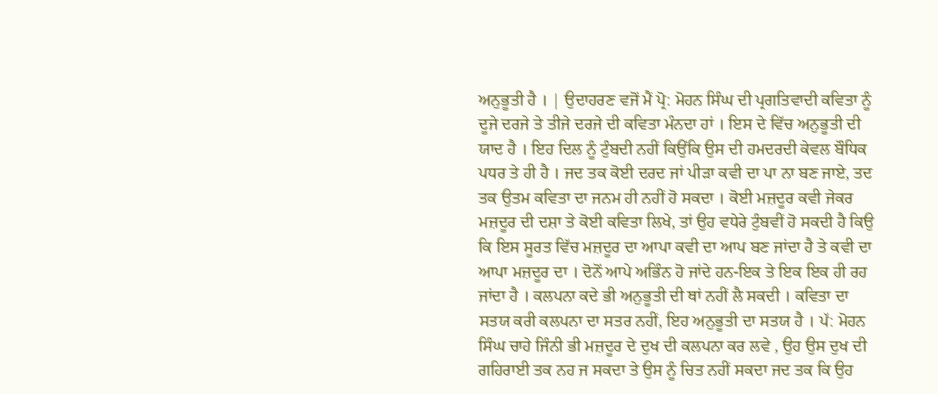ਅਨੁਭੂਤੀ ਹੈ । | ਉਦਾਹਰਣ ਵਜੋਂ ਮੈਂ ਪ੍ਰੋ: ਮੋਹਨ ਸਿੰਘ ਦੀ ਪ੍ਰਗਤਿਵਾਦੀ ਕਵਿਤਾ ਨੂੰ ਦੂਜੇ ਦਰਜੇ ਤੇ ਤੀਜੇ ਦਰਜੇ ਦੀ ਕਵਿਤਾ ਮੰਨਦਾ ਹਾਂ । ਇਸ ਦੇ ਵਿੱਚ ਅਨੁਭੂਤੀ ਦੀ ਯਾਦ ਹੈ । ਇਹ ਦਿਲ ਨੂੰ ਟੁੰਬਦੀ ਨਹੀਂ ਕਿਉਂਕਿ ਉਸ ਦੀ ਹਮਦਰਦੀ ਕੇਵਲ ਬੌਧਿਕ ਪਧਰ ਤੇ ਹੀ ਹੈ । ਜਦ ਤਕ ਕੋਈ ਦਰਦ ਜਾਂ ਪੀੜਾ ਕਵੀ ਦਾ ਪਾ ਨਾ ਬਣ ਜਾਏ, ਤਦ ਤਕ ਉਤਮ ਕਵਿਤਾ ਦਾ ਜਨਮ ਹੀ ਨਹੀਂ ਹੋ ਸਕਦਾ । ਕੋਈ ਮਜ਼ਦੂਰ ਕਵੀ ਜੇਕਰ ਮਜ਼ਦੂਰ ਦੀ ਦਸ਼ਾ ਤੇ ਕੋਈ ਕਵਿਤਾ ਲਿਖੇ, ਤਾਂ ਉਹ ਵਧੇਰੇ ਟੁੰਬਵੀਂ ਹੋ ਸਕਦੀ ਹੈ ਕਿਉ ਕਿ ਇਸ ਸੂਰਤ ਵਿੱਚ ਮਜ਼ਦੂਰ ਦਾ ਆਪਾ ਕਵੀ ਦਾ ਆਪ ਬਣ ਜਾਂਦਾ ਹੈ ਤੇ ਕਵੀ ਦਾ ਆਪਾ ਮਜ਼ਦੂਰ ਦਾ । ਦੋਨੋਂ ਆਪੇ ਅਭਿੰਨ ਹੋ ਜਾਂਦੇ ਹਨ-ਇਕ ਤੇ ਇਕ ਇਕ ਹੀ ਰਹ ਜਾਂਦਾ ਹੈ । ਕਲਪਨਾ ਕਦੇ ਭੀ ਅਨੁਭੂਤੀ ਦੀ ਥਾਂ ਨਹੀਂ ਲੈ ਸਕਦੀ । ਕਵਿਤਾ ਦਾ ਸਤਯ ਕਰੀ ਕਲਪਨਾ ਦਾ ਸਤਰ ਨਹੀਂ, ਇਹ ਅਨੁਭੂਤੀ ਦਾ ਸਤਯ ਹੈ । ਪੱ: ਮੋਹਨ ਸਿੰਘ ਚਾਹੇ ਜਿੰਨੀ ਭੀ ਮਜ਼ਦੂਰ ਦੇ ਦੁਖ ਦੀ ਕਲਪਨਾ ਕਰ ਲਵੇ , ਉਹ ਉਸ ਦੁਖ ਦੀ ਗਹਿਰਾਈ ਤਕ ਨਹ ਜ ਸਕਦਾ ਤੇ ਉਸ ਨੂੰ ਚਿਤ ਨਹੀਂ ਸਕਦਾ ਜਦ ਤਕ ਕਿ ਉਹ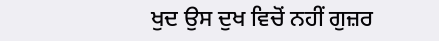ਖੁਦ ਉਸ ਦੁਖ ਵਿਚੋਂ ਨਹੀਂ ਗੁਜ਼ਰ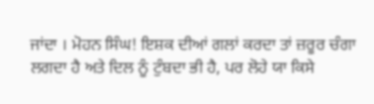ਜਾਂਦਾ । ਮੋਹਨ ਸਿੰਘ! ਇਸ਼ਕ ਦੀਆਂ ਗਲਾਂ ਕਰਦਾ ਤਾਂ ਜ਼ਰੂਰ ਚੰਗਾ ਲਗਦਾ ਹੈ ਅਤੇ ਦਿਲ ਨੂੰ ਟੁੰਬਦਾ ਭੀ ਹੈ, ਪਰ ਲੋਹੇ ਯਾ ਕਿਸੇ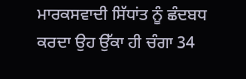ਮਾਰਕਸਵਾਦੀ ਸਿੱਧਾਂਤ ਨੂੰ ਛੰਦਬਧ ਕਰਦਾ ਉਹ ਉੱਕਾ ਹੀ ਚੰਗਾ 34